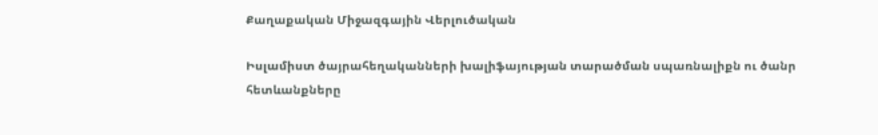Քաղաքական Միջազգային Վերլուծական

Իսլամիստ ծայրահեղականների խալիֆայության տարածման սպառնալիքն ու ծանր հետևանքները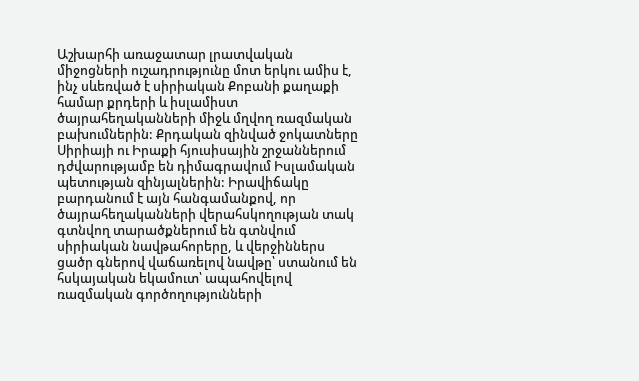Աշխարհի առաջատար լրատվական միջոցների ուշադրությունը մոտ երկու ամիս է, ինչ սևեռված է սիրիական Քոբանի քաղաքի համար քրդերի և իսլամիստ ծայրահեղականների միջև մղվող ռազմական բախումներին: Քրդական զինված ջոկատները Սիրիայի ու Իրաքի հյուսիսային շրջաններում դժվարությամբ են դիմագրավում Իսլամական պետության զինյալներին: Իրավիճակը բարդանում է այն հանգամանքով, որ ծայրահեղականների վերահսկողության տակ գտնվող տարածքներում են գտնվում սիրիական նավթահորերը, և վերջիններս ցածր գներով վաճառելով նավթը՝ ստանում են հսկայական եկամուտ՝ ապահովելով ռազմական գործողությունների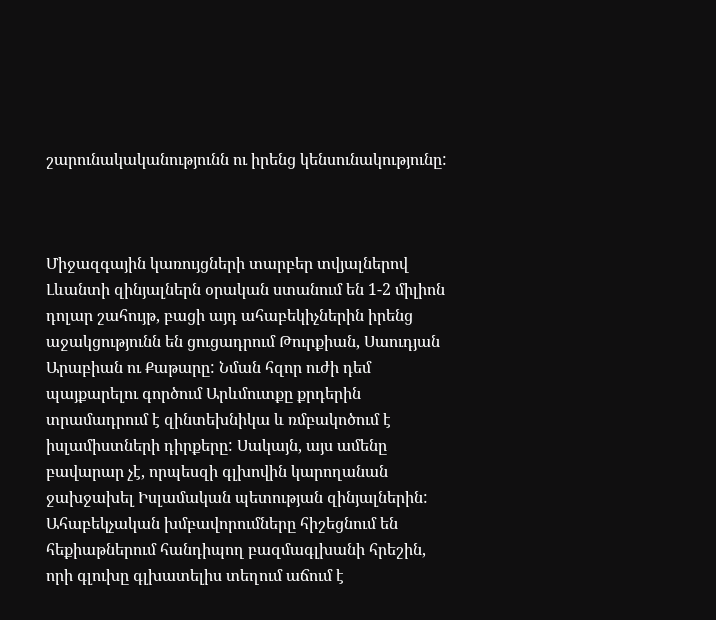շարունակականությունն ու իրենց կենսունակությունը:



Միջազգային կառույցների տարբեր տվյալներով Լևանտի զինյալներն օրական ստանում են 1-2 միլիոն դոլար շահույթ, բացի այդ ահաբեկիչներին իրենց աջակցությունն են ցուցադրում Թուրքիան, Սաուդյան Արաբիան ու Քաթարը: Նման հզոր ուժի դեմ պայքարելու գործում Արևմուտքը քրդերին տրամադրում է զինտեխնիկա և ռմբակոծում է իսլամիստների դիրքերը: Սակայն, այս ամենը բավարար չէ, որպեսզի գլխովին կարողանան ջախջախել Իսլամական պետության զինյալներին: Ահաբեկչական խմբավորումները հիշեցնում են հեքիաթներում հանդիպող բազմագլխանի հրեշին, որի գլուխը գլխատելիս տեղում աճում է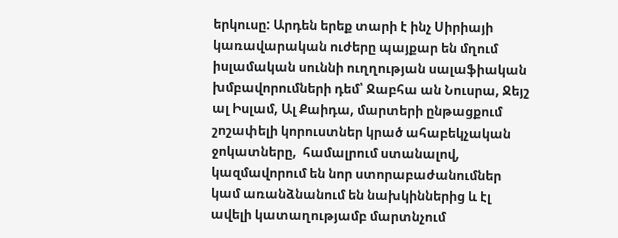երկուսը: Արդեն երեք տարի է ինչ Սիրիայի կառավարական ուժերը պայքար են մղում իսլամական սուննի ուղղության սալաֆիական խմբավորումների դեմ՝ Ջաբհա ան Նուսրա, Ջեյշ ալ Իսլամ, Ալ Քաիդա, մարտերի ընթացքում շոշափելի կորուստներ կրած ահաբեկչական ջոկատները,  համալրում ստանալով,  կազմավորում են նոր ստորաբաժանումներ կամ առանձնանում են նախկիններից և էլ ավելի կատաղությամբ մարտնչում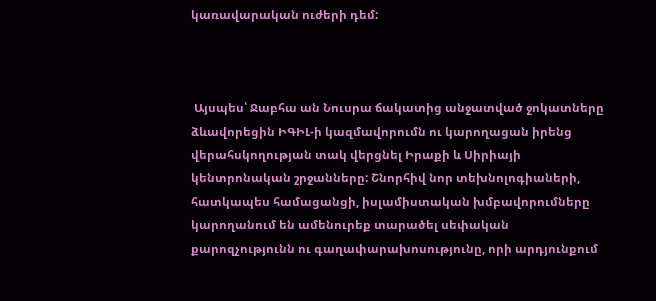կառավարական ուժերի դեմ:



 Այսպես՝ Ջաբհա ան Նուսրա ճակատից անջատված ջոկատները ձևավորեցին ԻԳԻԼ-ի կազմավորումն ու կարողացան իրենց վերահսկողության տակ վերցնել Իրաքի և Սիրիայի կենտրոնական շրջանները: Շնորհիվ նոր տեխնոլոգիաների, հատկապես համացանցի, իսլամիստական խմբավորումները կարողանում են ամենուրեք տարածել սեփական քարոզչությունն ու գաղափարախոսությունը, որի արդյունքում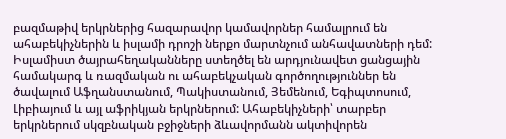բազմաթիվ երկրներից հազարավոր կամավորներ համալրում են ահաբեկիչներին և իսլամի դրոշի ներքո մարտնչում անհավատների դեմ: Իսլամիստ ծայրահեղականները ստեղծել են արդյունավետ ցանցային համակարգ և ռազմական ու ահաբեկչական գործողություններ են ծավալում Աֆղանստանում, Պակիստանում, Յեմենում, Եգիպտոսում, Լիբիայում և այլ աֆրիկյան երկրներում: Ահաբեկիչների՝ տարբեր երկրներում սկզբնական բջիջների ձևավորմանն ակտիվորեն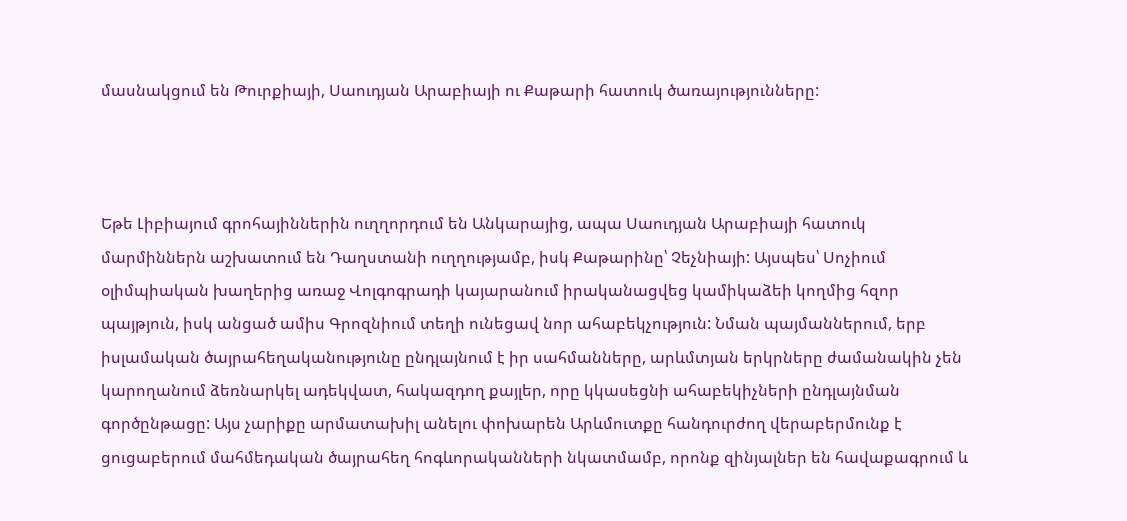մասնակցում են Թուրքիայի, Սաուդյան Արաբիայի ու Քաթարի հատուկ ծառայությունները:



Եթե Լիբիայում գրոհայիններին ուղղորդում են Անկարայից, ապա Սաուդյան Արաբիայի հատուկ մարմիններն աշխատում են Դաղստանի ուղղությամբ, իսկ Քաթարինը՝ Չեչնիայի: Այսպես՝ Սոչիում օլիմպիական խաղերից առաջ Վոլգոգրադի կայարանում իրականացվեց կամիկաձեի կողմից հզոր պայթյուն, իսկ անցած ամիս Գրոզնիում տեղի ունեցավ նոր ահաբեկչություն: Նման պայմաններում, երբ իսլամական ծայրահեղականությունը ընդլայնում է իր սահմանները, արևմտյան երկրները ժամանակին չեն կարողանում ձեռնարկել ադեկվատ, հակազդող քայլեր, որը կկասեցնի ահաբեկիչների ընդլայնման գործընթացը: Այս չարիքը արմատախիլ անելու փոխարեն Արևմուտքը հանդուրժող վերաբերմունք է ցուցաբերում մահմեդական ծայրահեղ հոգևորականների նկատմամբ, որոնք զինյալներ են հավաքագրում և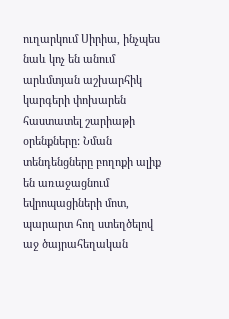ուղարկում Սիրիա, ինչպես նաև կոչ են անում արևմտյան աշխարհիկ կարգերի փոխարեն հաստատել շարիաթի օրենքները: Նման տենդենցները բողոքի ալիք են առաջացնում եվրոպացիների մոտ, պարարտ հող ստեղծելով աջ ծայրահեղական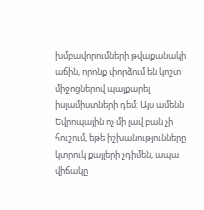խմբավորումների թվաքանակի աճին, որոնք փորձում են կոշտ միջոցներով պայքարել իսլամիստների դեմ: Այս ամենն Եվրոպային ոչ մի լավ բան չի հուշում, եթե իշխանությունները կտրուկ քայլերի չդիմեն, ապա վիճակը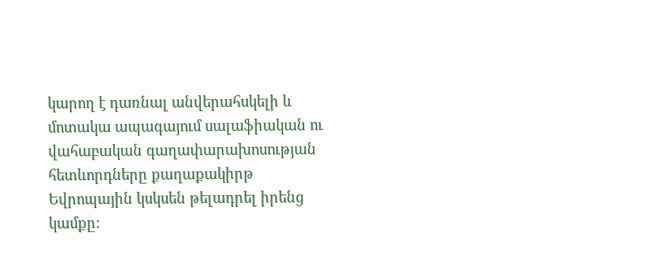կարող է դառնալ անվերահսկելի և մոտակա ապագայում սալաֆիական ու վահաբական գաղափարախոսության հետևորդները քաղաքակիրթ Եվրոպային կսկսեն թելադրել իրենց կամքը: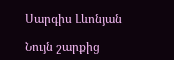Սարգիս Լևոնյան

Նույն շարքից